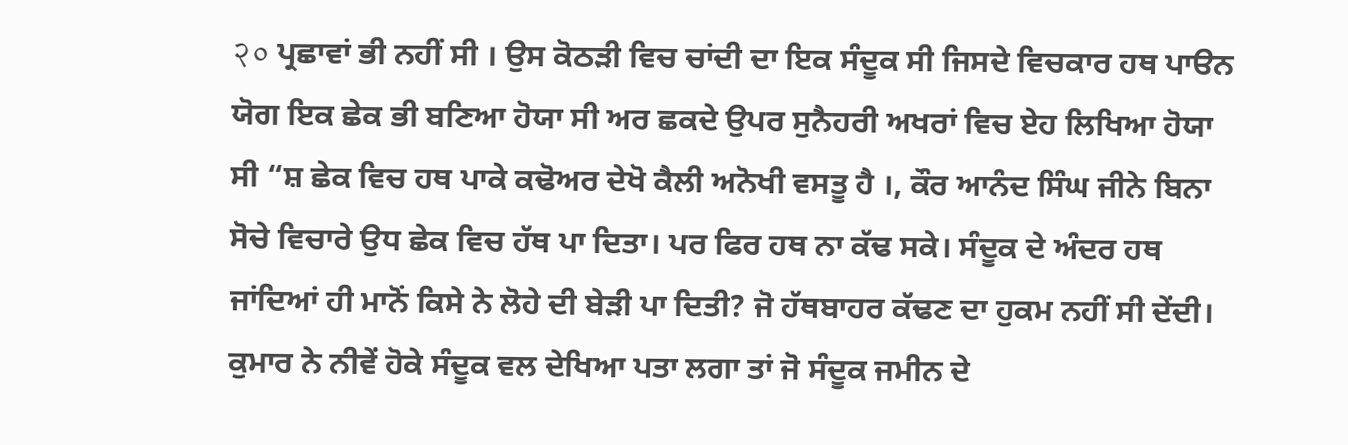२० ਪ੍ਰਛਾਵਾਂ ਭੀ ਨਹੀਂ ਸੀ । ਉਸ ਕੋਠੜੀ ਵਿਚ ਚਾਂਦੀ ਦਾ ਇਕ ਸੰਦੂਕ ਸੀ ਜਿਸਦੇ ਵਿਚਕਾਰ ਹਥ ਪਾੳਨ ਯੋਗ ਇਕ ਛੇਕ ਭੀ ਬਣਿਆ ਹੋਯਾ ਸੀ ਅਰ ਛਕਦੇ ਉਪਰ ਸੁਨੈਹਰੀ ਅਖਰਾਂ ਵਿਚ ਏਹ ਲਿਖਿਆ ਹੋਯਾ ਸੀ “ਸ਼ ਛੇਕ ਵਿਚ ਹਥ ਪਾਕੇ ਕਢੋਅਰ ਦੇਖੋ ਕੈਲੀ ਅਨੋਖੀ ਵਸਤੂ ਹੈ ।, ਕੌਰ ਆਨੰਦ ਸਿੰਘ ਜੀਨੇ ਬਿਨਾ ਸੋਚੇ ਵਿਚਾਰੇ ਉਧ ਛੇਕ ਵਿਚ ਹੱਥ ਪਾ ਦਿਤਾ। ਪਰ ਫਿਰ ਹਥ ਨਾ ਕੱਢ ਸਕੇ। ਸੰਦੂਕ ਦੇ ਅੰਦਰ ਹਥ ਜਾਂਦਿਆਂ ਹੀ ਮਾਨੋਂ ਕਿਸੇ ਨੇ ਲੋਹੇ ਦੀ ਬੇੜੀ ਪਾ ਦਿਤੀ? ਜੋ ਹੱਥਬਾਹਰ ਕੱਢਣ ਦਾ ਹੁਕਮ ਨਹੀਂ ਸੀ ਦੇਂਦੀ। ਕੁਮਾਰ ਨੇ ਨੀਵੇਂ ਹੋਕੇ ਸੰਦੂਕ ਵਲ ਦੇਖਿਆ ਪਤਾ ਲਗਾ ਤਾਂ ਜੋ ਸੰਦੂਕ ਜਮੀਨ ਦੇ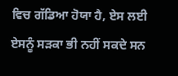ਵਿਚ ਗੱਡਿਆ ਹੋਯਾ ਹੈ, ਏਸ ਲਈ ਏਸਨੂੰ ਸੜਕਾ ਭੀ ਨਹੀਂ ਸਕਦੇ ਸਨ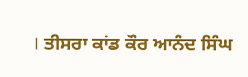। ਤੀਸਰਾ ਕਾਂਡ ਕੌਰ ਆਨੰਦ ਸਿੰਘ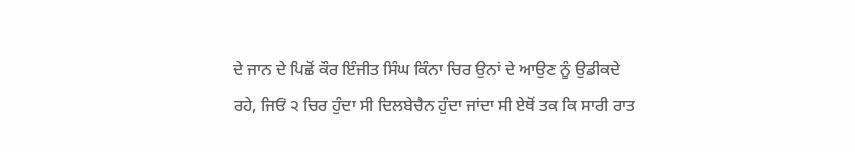ਦੇ ਜਾਨ ਦੇ ਪਿਛੋਂ ਕੌਰ ਇੰਜੀਤ ਸਿੰਘ ਕਿੰਨਾ ਚਿਰ ਉਨਾਂ ਦੇ ਆਉਣ ਨੂੰ ਉਡੀਕਦੇ ਰਹੇ, ਜਿਓਂ ੨ ਚਿਰ ਹੁੰਦਾ ਸੀ ਦਿਲਬੇਚੈਨ ਹੁੰਦਾ ਜਾਂਦਾ ਸੀ ਏਥੋਂ ਤਕ ਕਿ ਸਾਰੀ ਰਾਤ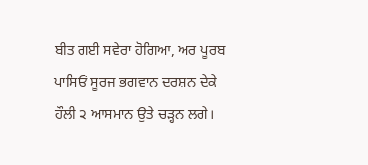ਬੀਤ ਗਈ ਸਵੇਰਾ ਹੋਗਿਆ, ਅਰ ਪੂਰਬ ਪਾਸਿਓਂ ਸੂਰਜ ਭਗਵਾਨ ਦਰਸ਼ਨ ਦੇਕੇ ਹੌਲੀ ੨ ਆਸਮਾਨ ਉਤੇ ਚੜ੍ਹਨ ਲਗੇ।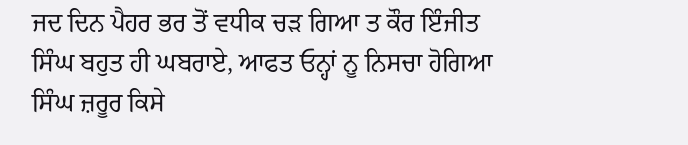ਜਦ ਦਿਨ ਪੈਹਰ ਭਰ ਤੋਂ ਵਧੀਕ ਚੜ ਗਿਆ ਤ ਕੌਰ ਇੰਜੀਤ ਸਿੰਘ ਬਹੁਤ ਹੀ ਘਬਰਾਏ, ਆਫਤ ਓਨ੍ਹਾਂ ਨੂ ਨਿਸਚਾ ਹੋਗਿਆ ਸਿੰਘ ਜ਼ਰੂਰ ਕਿਸੇ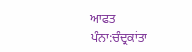ਆਫਤ
ਪੰਨਾ:ਚੰਦ੍ਰਕਾਂਤਾ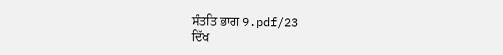ਸੰਤਤਿ ਭਾਗ 9.pdf/23
ਦਿੱਖ